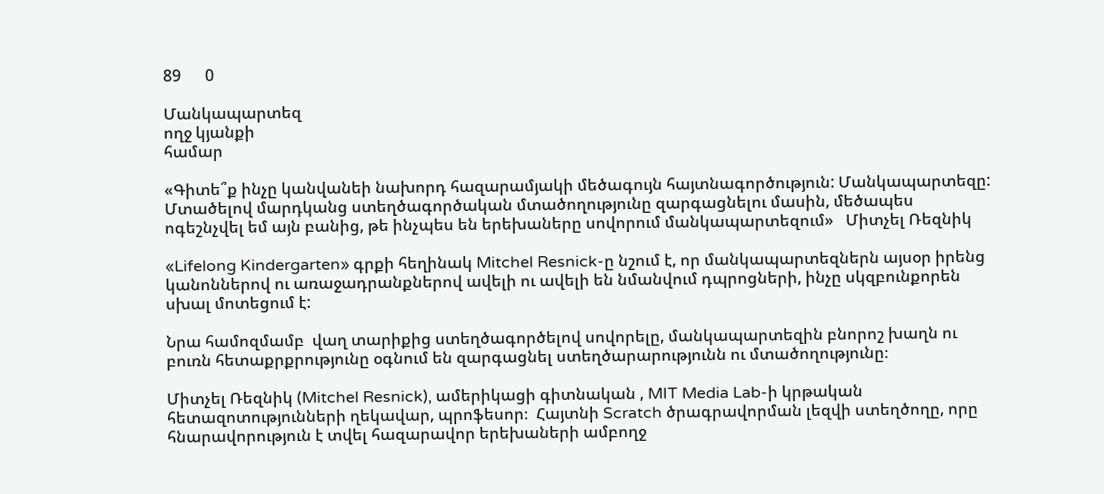89      0

Մանկապարտեզ
ողջ կյանքի
համար

«Գիտե՞ք ինչը կանվանեի նախորդ հազարամյակի մեծագույն հայտնագործություն: Մանկապարտեզը: Մտածելով մարդկանց ստեղծագործական մտածողությունը զարգացնելու մասին, մեծապես ոգեշնչվել եմ այն բանից, թե ինչպես են երեխաները սովորում մանկապարտեզում»   Միտչել Ռեզնիկ

«Lifelong Kindergarten» գրքի հեղինակ Mitchel Resnick-ը նշում է, որ մանկապարտեզներն այսօր իրենց կանոններով ու առաջադրանքներով ավելի ու ավելի են նմանվում դպրոցների, ինչը սկզբունքորեն սխալ մոտեցում է:

Նրա համոզմամբ  վաղ տարիքից ստեղծագործելով սովորելը, մանկապարտեզին բնորոշ խաղն ու բուռն հետաքրքրությունը օգնում են զարգացնել ստեղծարարությունն ու մտածողությունը։

Միտչել Ռեզնիկ (Mitchel Resnick), ամերիկացի գիտնական , MIT Media Lab-ի կրթական հետազոտությունների ղեկավար, պրոֆեսոր։  Հայտնի Scratch ծրագրավորման լեզվի ստեղծողը, որը հնարավորություն է տվել հազարավոր երեխաների ամբողջ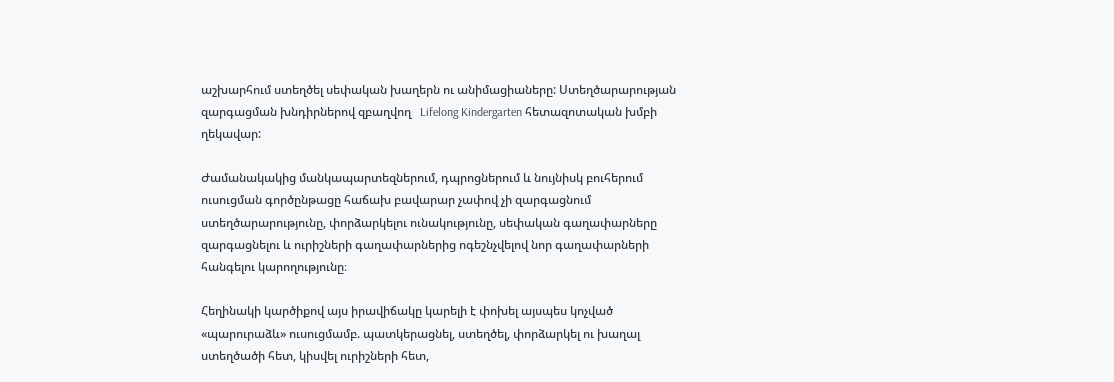աշխարհում ստեղծել սեփական խաղերն ու անիմացիաները: Ստեղծարարության զարգացման խնդիրներով զբաղվող   Lifelong Kindergarten հետազոտական խմբի ղեկավար:

Ժամանակակից մանկապարտեզներում, դպրոցներում և նույնիսկ բուհերում ուսուցման գործընթացը հաճախ բավարար չափով չի զարգացնում ստեղծարարությունը, փորձարկելու ունակությունը, սեփական գաղափարները զարգացնելու և ուրիշների գաղափարներից ոգեշնչվելով նոր գաղափարների  հանգելու կարողությունը։

Հեղինակի կարծիքով այս իրավիճակը կարելի է փոխել այսպես կոչված «պարուրաձև» ուսուցմամբ. պատկերացնել, ստեղծել, փորձարկել ու խաղալ ստեղծածի հետ, կիսվել ուրիշների հետ,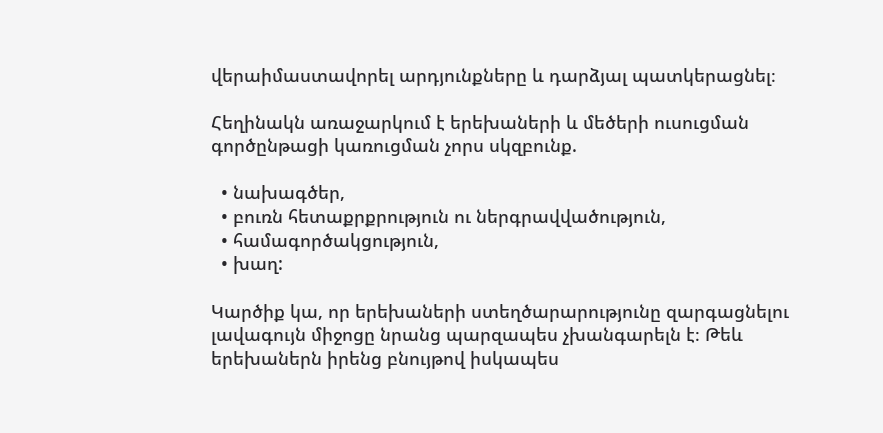վերաիմաստավորել արդյունքները և դարձյալ պատկերացնել։

Հեղինակն առաջարկում է երեխաների և մեծերի ուսուցման գործընթացի կառուցման չորս սկզբունք.

  • նախագծեր,
  • բուռն հետաքրքրություն ու ներգրավվածություն,
  • համագործակցություն,
  • խաղ:

Կարծիք կա, որ երեխաների ստեղծարարությունը զարգացնելու լավագույն միջոցը նրանց պարզապես չխանգարելն է։ Թեև երեխաներն իրենց բնույթով իսկապես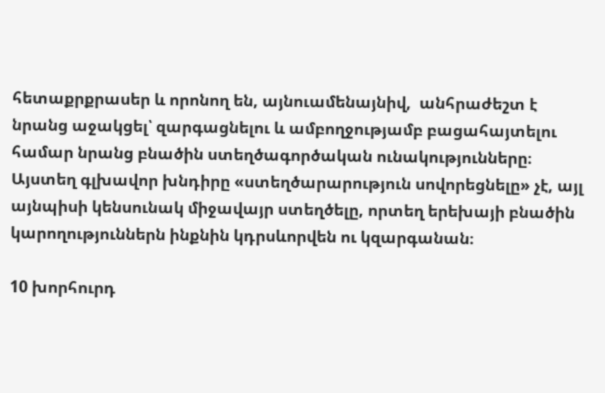հետաքրքրասեր և որոնող են, այնուամենայնիվ,  անհրաժեշտ է նրանց աջակցել՝ զարգացնելու և ամբողջությամբ բացահայտելու համար նրանց բնածին ստեղծագործական ունակությունները։ Այստեղ գլխավոր խնդիրը «ստեղծարարություն սովորեցնելը» չէ, այլ այնպիսի կենսունակ միջավայր ստեղծելը, որտեղ երեխայի բնածին կարողություններն ինքնին կդրսևորվեն ու կզարգանան։

10 խորհուրդ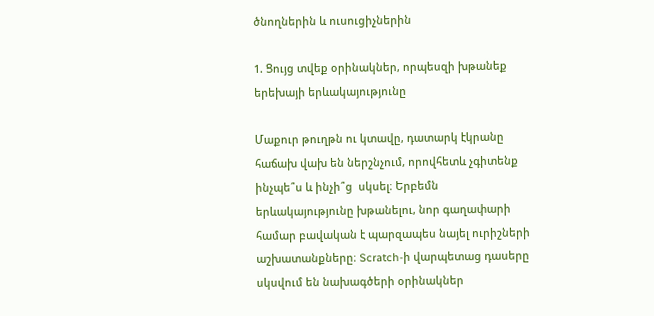ծնողներին և ուսուցիչներին

1. Ցույց տվեք օրինակներ, որպեսզի խթանեք երեխայի երևակայությունը

Մաքուր թուղթն ու կտավը, դատարկ էկրանը հաճախ վախ են ներշնչում, որովհետև չգիտենք ինչպե՞ս և ինչի՞ց  սկսել։ Երբեմն երևակայությունը խթանելու, նոր գաղափարի համար բավական է պարզապես նայել ուրիշների աշխատանքները։ Scratch-ի վարպետաց դասերը սկսվում են նախագծերի օրինակներ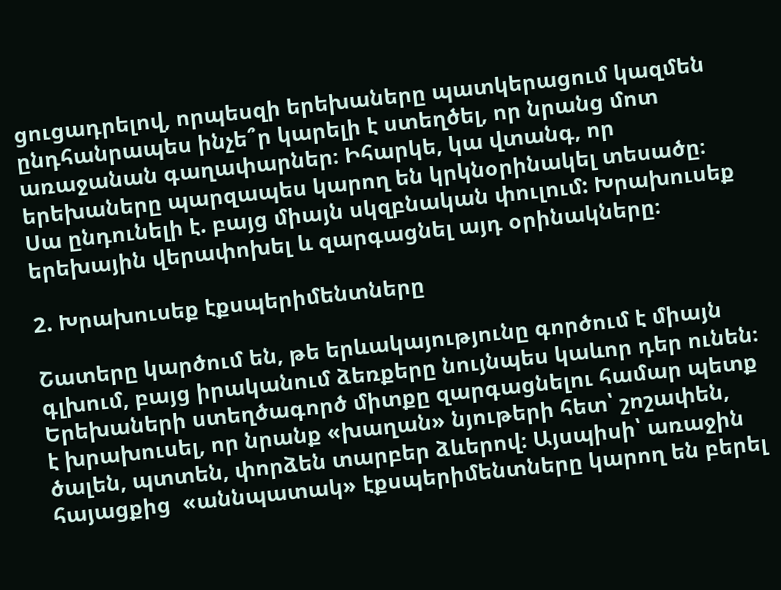ցուցադրելով, որպեսզի երեխաները պատկերացում կազմեն ընդհանրապես ինչե՞ր կարելի է ստեղծել, որ նրանց մոտ առաջանան գաղափարներ։ Իհարկե, կա վտանգ, որ երեխաները պարզապես կարող են կրկնօրինակել տեսածը։ Սա ընդունելի է. բայց միայն սկզբնական փուլում: Խրախուսեք երեխային վերափոխել և զարգացնել այդ օրինակները։

2. Խրախուսեք էքսպերիմենտները

Շատերը կարծում են, թե երևակայությունը գործում է միայն գլխում, բայց իրականում ձեռքերը նույնպես կաևոր դեր ունեն։ Երեխաների ստեղծագործ միտքը զարգացնելու համար պետք է խրախուսել, որ նրանք «խաղան» նյութերի հետ՝ շոշափեն, ծալեն, պտտեն, փորձեն տարբեր ձևերով։ Այսպիսի՝ առաջին հայացքից  «աննպատակ» էքսպերիմենտները կարող են բերել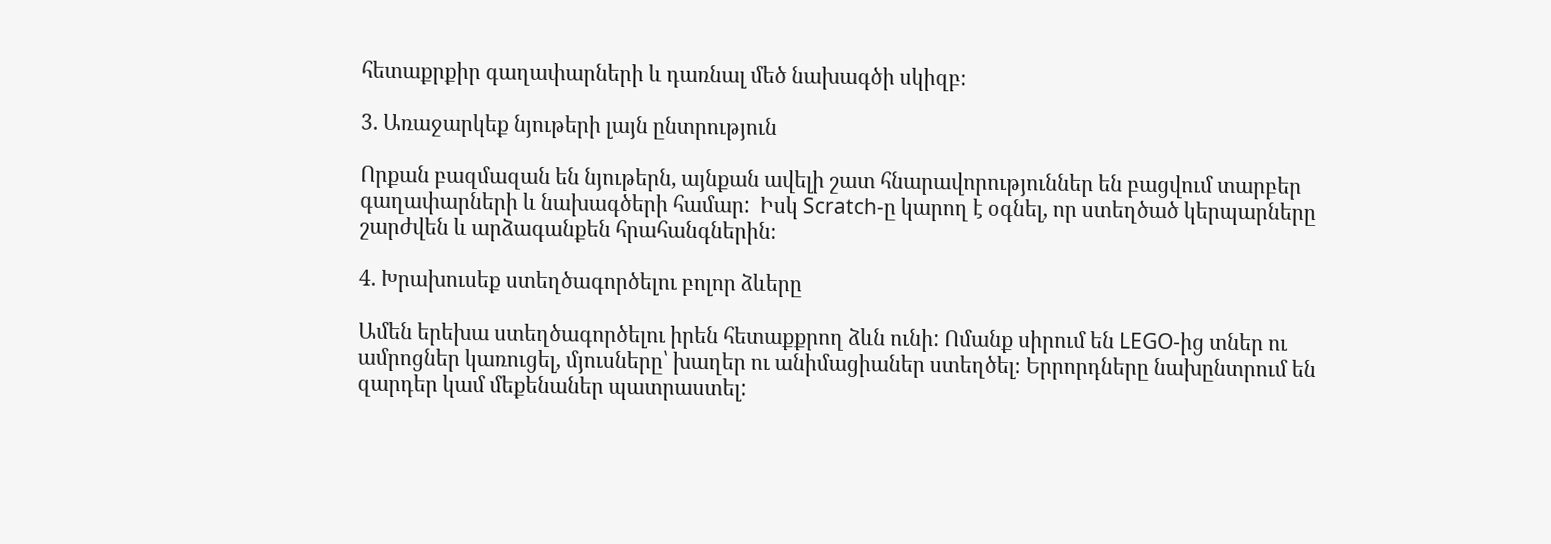հետաքրքիր գաղափարների և դառնալ մեծ նախագծի սկիզբ։

3. Առաջարկեք նյութերի լայն ընտրություն

Որքան բազմազան են նյութերն, այնքան ավելի շատ հնարավորություններ են բացվում տարբեր գաղափարների և նախագծերի համար:  Իսկ Scratch-ը կարող է օգնել, որ ստեղծած կերպարները շարժվեն և արձագանքեն հրահանգներին։

4. Խրախուսեք ստեղծագործելու բոլոր ձևերը

Ամեն երեխա ստեղծագործելու իրեն հետաքքրող ձևն ունի: Ոմանք սիրում են LEGO-ից տներ ու ամրոցներ կառուցել, մյուսները՝ խաղեր ու անիմացիաներ ստեղծել։ Երրորդները նախընտրում են զարդեր կամ մեքենաներ պատրաստել: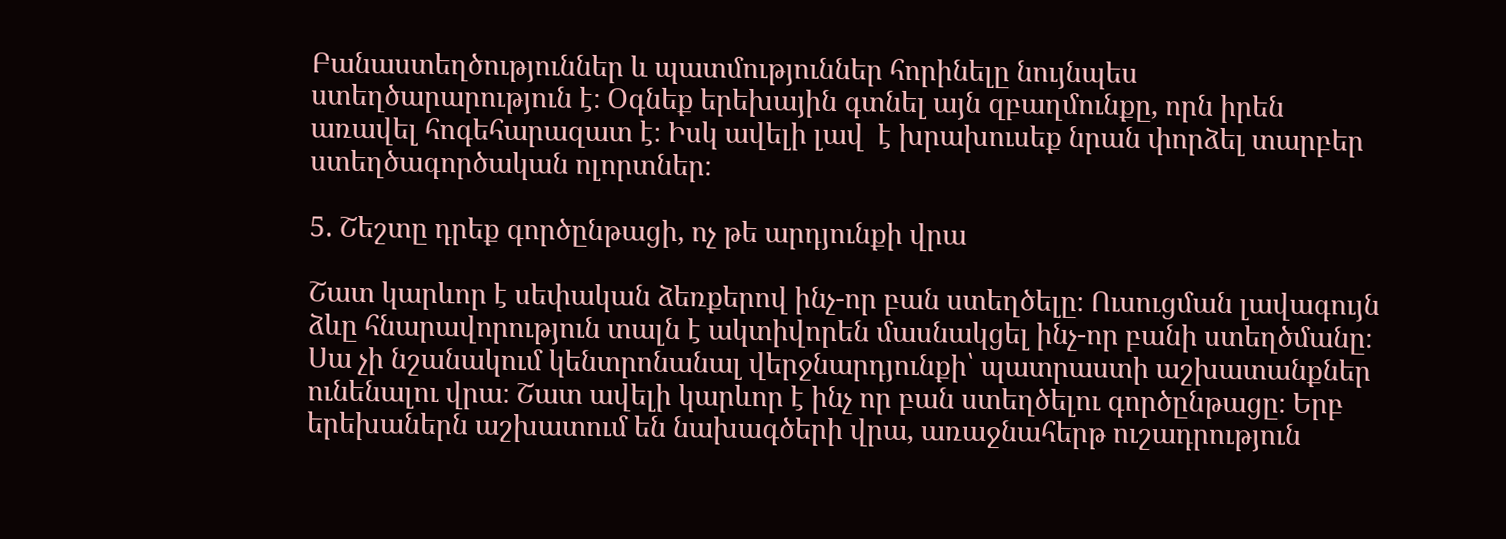Բանաստեղծություններ և պատմություններ հորինելը նույնպես ստեղծարարություն է։ Օգնեք երեխային գտնել այն զբաղմունքը, որն իրեն առավել հոգեհարազատ է։ Իսկ ավելի լավ  է խրախուսեք նրան փորձել տարբեր ստեղծագործական ոլորտներ։

5. Շեշտը դրեք գործընթացի, ոչ թե արդյունքի վրա

Շատ կարևոր է սեփական ձեռքերով ինչ-որ բան ստեղծելը։ Ուսուցման լավագույն ձևը հնարավորություն տալն է ակտիվորեն մասնակցել ինչ-որ բանի ստեղծմանը։ Սա չի նշանակում կենտրոնանալ վերջնարդյունքի՝ պատրաստի աշխատանքներ ունենալու վրա։ Շատ ավելի կարևոր է ինչ որ բան ստեղծելու գործընթացը։ Երբ երեխաներն աշխատում են նախագծերի վրա, առաջնահերթ ուշադրություն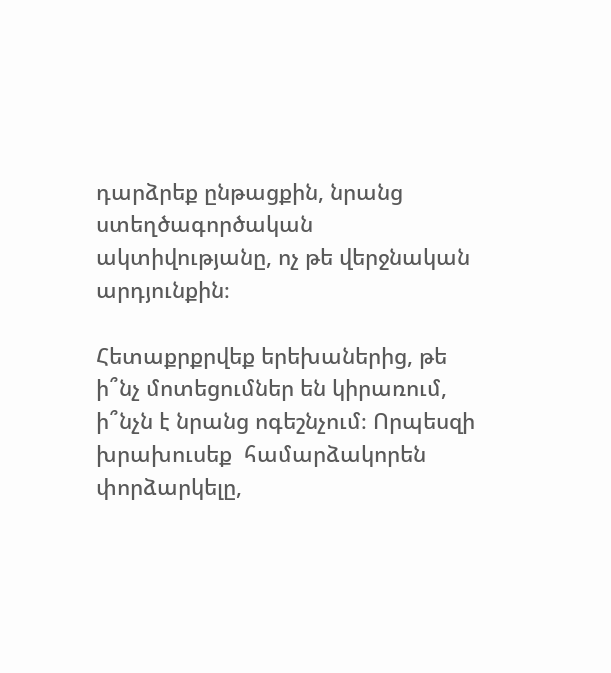դարձրեք ընթացքին, նրանց ստեղծագործական ակտիվությանը, ոչ թե վերջնական արդյունքին։

Հետաքրքրվեք երեխաներից, թե ի՞նչ մոտեցումներ են կիրառում, ի՞նչն է նրանց ոգեշնչում։ Որպեսզի խրախուսեք  համարձակորեն փորձարկելը,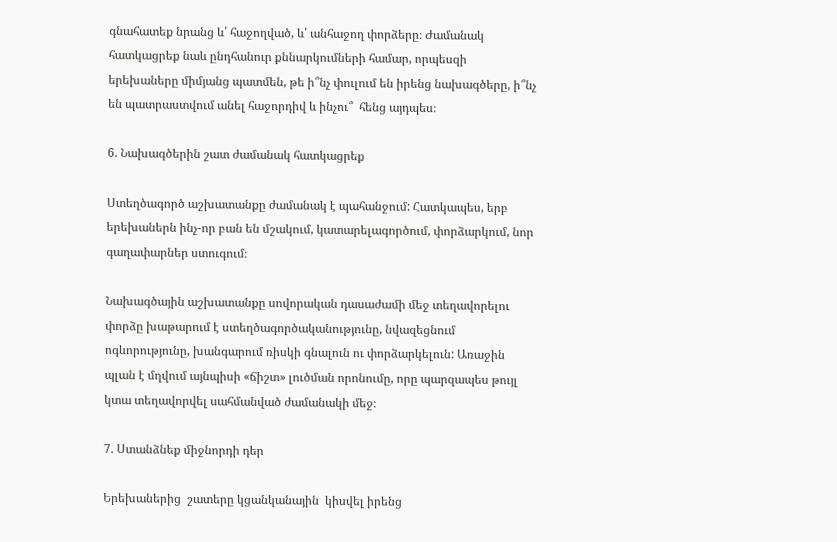գնահատեք նրանց և՛ հաջողված, և՛ անհաջող փորձերը։ Ժամանակ հատկացրեք նաև ընդհանուր քննարկումների համար, որպեսզի երեխաները միմյանց պատմեն, թե ի՞նչ փուլում են իրենց նախագծերը, ի՞նչ են պատրաստվում անել հաջորդիվ և ինչու՞  հենց այդպես։

6. Նախագծերին շատ ժամանակ հատկացրեք

Ստեղծագործ աշխատանքը ժամանակ է պահանջում: Հատկապես, երբ երեխաներն ինչ-որ բան են մշակում, կատարելագործում, փորձարկում, նոր գաղափարներ ստուգում։

Նախագծային աշխատանքը սովորական դասաժամի մեջ տեղավորելու փորձը խաթարում է ստեղծագործականությունը, նվազեցնում ոգևորությունը, խանգարում ռիսկի գնալուն ու փորձարկելուն: Առաջին պլան է մղվում այնպիսի «ճիշտ» լուծման որոնումը, որը պարզապես թույլ կտա տեղավորվել սահմանված ժամանակի մեջ։

7. Ստանձնեք միջնորդի դեր

Երեխաներից  շատերը կցանկանային  կիսվել իրենց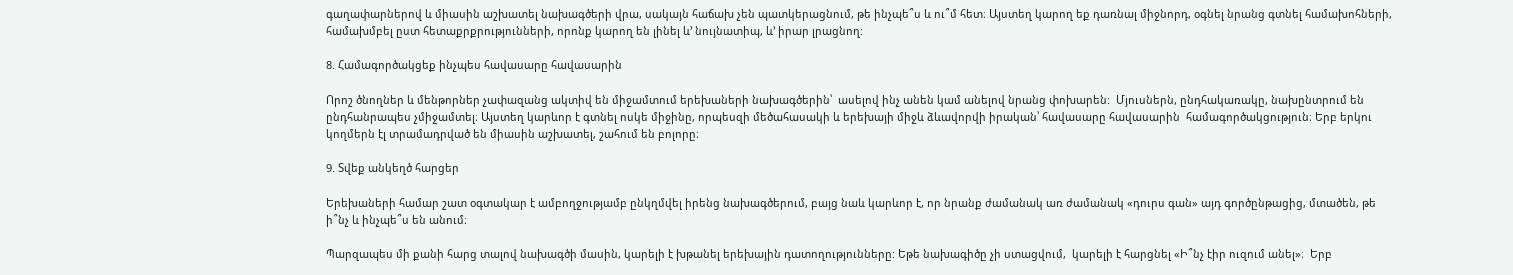գաղափարներով և միասին աշխատել նախագծերի վրա, սակայն հաճախ չեն պատկերացնում, թե ինչպե՞ս և ու՞մ հետ։ Այստեղ կարող եք դառնալ միջնորդ, օգնել նրանց գտնել համախոհների, համախմբել ըստ հետաքրքրությունների, որոնք կարող են լինել և’ նույնատիպ, և’ իրար լրացնող:

8. Համագործակցեք ինչպես հավասարը հավասարին

Որոշ ծնողներ և մենթորներ չափազանց ակտիվ են միջամտում երեխաների նախագծերին՝  ասելով ինչ անեն կամ անելով նրանց փոխարեն:  Մյուսներն, ընդհակառակը, նախընտրում են ընդհանրապես չմիջամտել։ Այստեղ կարևոր է գտնել ոսկե միջինը, որպեսզի մեծահասակի և երեխայի միջև ձևավորվի իրական՝ հավասարը հավասարին  համագործակցություն։ Երբ երկու կողմերն էլ տրամադրված են միասին աշխատել, շահում են բոլորը։

9. Տվեք անկեղծ հարցեր

Երեխաների համար շատ օգտակար է ամբողջությամբ ընկղմվել իրենց նախագծերում, բայց նաև կարևոր է, որ նրանք ժամանակ առ ժամանակ «դուրս գան» այդ գործընթացից, մտածեն, թե ի՞նչ և ինչպե՞ս են անում։

Պարզապես մի քանի հարց տալով նախագծի մասին, կարելի է խթանել երեխային դատողությունները: Եթե նախագիծը չի ստացվում,  կարելի է հարցնել «Ի՞նչ էիր ուզում անել»։  Երբ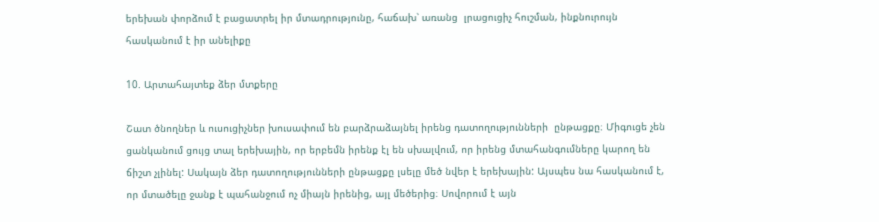երեխան փորձում է բացատրել իր մտադրությունը, հաճախ՝ առանց  լրացուցիչ հուշման, ինքնուրույն հասկանում է իր անելիքը

10. Արտահայտեք ձեր մտքերը

Շատ ծնողներ և ուսուցիչներ խուսափում են բարձրաձայնել իրենց դատողությունների  ընթացքը։ Միգուցե չեն ցանկանում ցույց տալ երեխային, որ երբեմն իրենք էլ են սխալվում, որ իրենց մտահանգումները կարող են ճիշտ չլինել: Սակայն ձեր դատողությունների ընթացքը լսելը մեծ նվեր է երեխային: Այսպես նա հասկանում է, որ մտածելը ջանք է պահանջում ոչ միայն իրենից, այլ մեծերից։ Սովորում է այն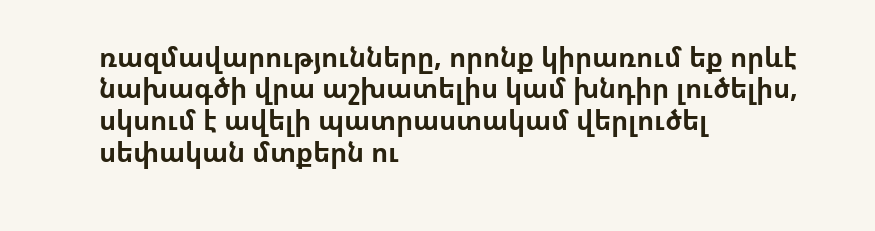ռազմավարությունները, որոնք կիրառում եք որևէ  նախագծի վրա աշխատելիս կամ խնդիր լուծելիս, սկսում է ավելի պատրաստակամ վերլուծել սեփական մտքերն ու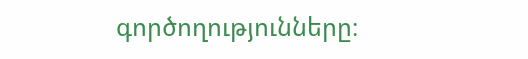գործողությունները։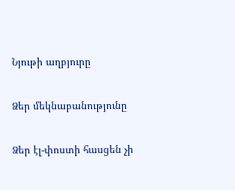Նյութի աղբյուրը

Ձեր մեկնաբանությունը

Ձեր էլ-փոստի հասցեն չի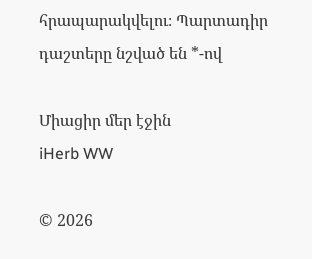հրապարակվելու։ Պարտադիր դաշտերը նշված են *-ով

Միացիր մեր էջին
iHerb WW

© 2026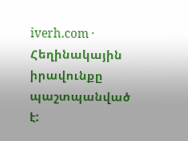iverh.com · Հեղինակային իրավունքը պաշտպանված է: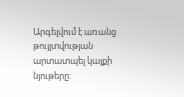Արգելվում է առանց թույլտվության արտատպել կայքի նյութերը: